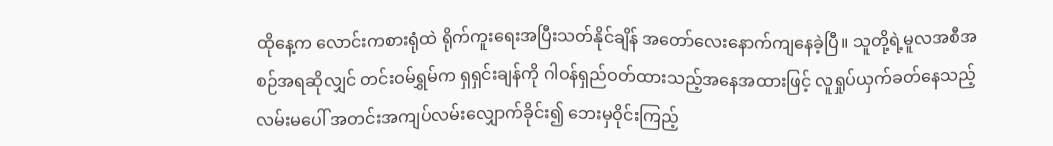ထိုနေ့က လောင်းကစားရုံထဲ ရိုက်ကူးရေးအပြီးသတ်နိုင်ချိန် အတော်လေးနောက်ကျနေခဲ့ပြီ။ သူတို့ရဲ့မူလအစီအစဉ်အရဆိုလျှင် တင်းဝမ်ရွှမ်က ရှရှင်းချန်ကို ဂါဝန်ရှည်ဝတ်ထားသည့်အနေအထားဖြင့် လူရှုပ်ယှက်ခတ်နေသည့်လမ်းမပေါ် အတင်းအကျပ်လမ်းလျှောက်ခိုင်း၍ ဘေးမှဝိုင်းကြည့်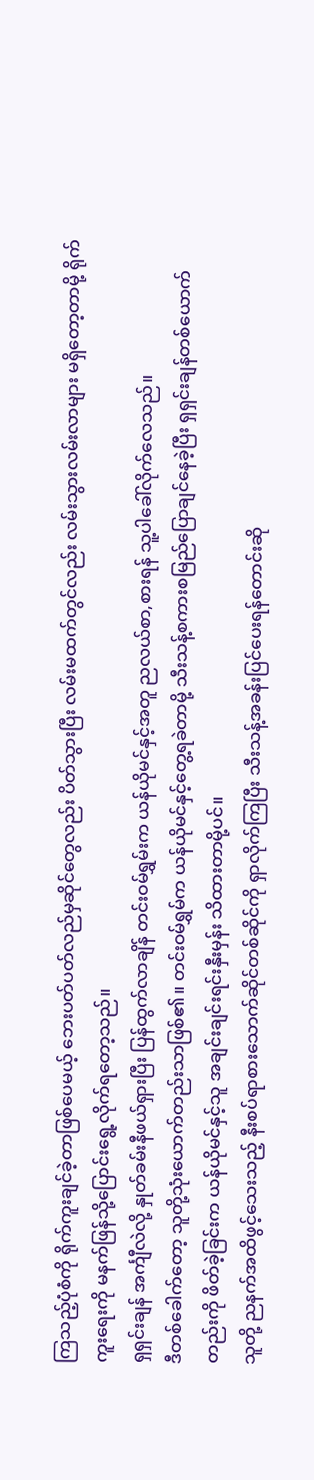ကြသည့်ပုံစံကို ရိုက်ကူးချင်ခဲ့တာဖြစ်ပေမယ့် ဘေးပတ်ပတ်လည်မှဆိုင်တွေလည်း ပိတ်သွားပြီး လမ်းမထက်တွင်လည်း လမ်းသွားလမ်းလာများ မရှိတော့တာမို့ ရိုက်ကူးရေးကို မနက်ဖြန်သို့ပြောင်းရွေ့လိုက်ရတော့သည်။
ရှရှင်းချန် အင်္ကျီလဲလို့ နှုတ်ခမ်းနီဖယ်ရှားပြီး ပြန်ထွက်လာချိန် တင်းဝမ်ရွှမ်းက ယန်ယိုမင်နှင့်အတူ ညလယ်စာ,စားရန် သူ့ပါခေါ်လိုက်လေသည်။
ဒီတစ်ခေါက်တော့ သူတို့သုံးယောက်တည်းသာဖြစ်၏။ တင်းဝမ်ရွှမ်က ယန်ယိုမင်နှင့်တွေ့ရခဲတာမို့ သီးသန့်စကားစမြည်ပြောချင်နေခဲ့ပြီး ရှရှင်းချန်တစ်ယောက်တည်းကို ဖိတ်ခဲ့ခြင်းက ယန်ယိုမင်နှင့်သူ အချင်းချင်းရင်းနှီးမှန်း သိထားတာမို့ပင်။
သူတို့ ညနက်အထိဖွင့်သေးသည့် နီးစပ်ရာစားသောက်ဆိုင်တစ်ဆိုင်ကို ရှာလိုက်ကြပြီး သီးသန့်အခန်းပြင်ပေးရန်တောင်းဆို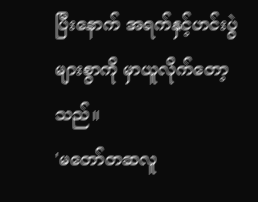ပြီးနောက် အရက်နှင့်ဟင်းပွဲများစွာကို မှာယူလိုက်တော့သည်။
'မတော်တဆလူ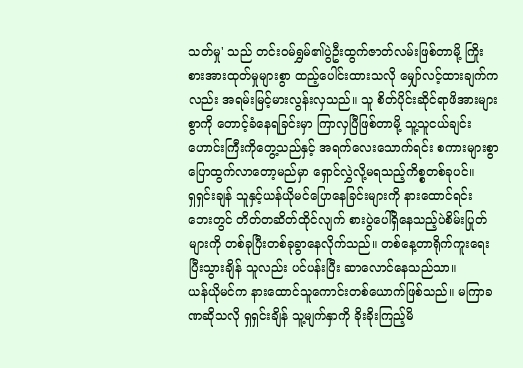သတ်မှု' သည် တင်းဝမ်ရွှမ်၏ပွဲဦးထွက်ဇာတ်လမ်းဖြစ်တာမို့ ကြိုးစားအားထုတ်မှုများစွာ ထည့်ပေါင်းထားသလို မျှော်လင့်ထားချက်ကလည်း အရမ်းမြင့်မားလွန်းလှသည်။ သူ စိတ်ပိုင်းဆိုင်ရာဖိအားများစွာကို တောင့်ခံနေရခြင်းမှာ ကြာလှပြီဖြစ်တာမို့ သူ့သူငယ်ချင်းဟောင်းကြီးကိုတွေ့သည်နှင့် အရက်လေးသောက်ရင်း စကားများစွာပြောထွက်လာတော့မည်မှာ ရှောင်လွှဲလို့မရသည့်ကိစ္စတစ်ခုပင်။
ရှရှင်းချန် သူနှင့်ယန်ယိုမင်ပြောနေခြင်းများကို နားထောင်ရင်း ဘေးတွင် တိတ်တဆိတ်ထိုင်လျက် စားပွဲပေါ်ရှိနေသည့်ပဲစိမ်းပြုတ်များကို တစ်ခုပြီးတစ်ခုခွာနေလိုက်သည်။ တစ်နေ့တာရိုက်ကူးရေးပြီးသွားချိန် သူလည်း ပင်ပန်းပြီး ဆာလောင်နေသည်သာ။
ယန်ယိုမင်က နားထောင်သူကောင်းတစ်ယောက်ဖြစ်သည်။ မကြာခဏဆိုသလို ရှရှင်းချိန် သူ့မျက်နှာကို ခိုးခိုးကြည့်မိ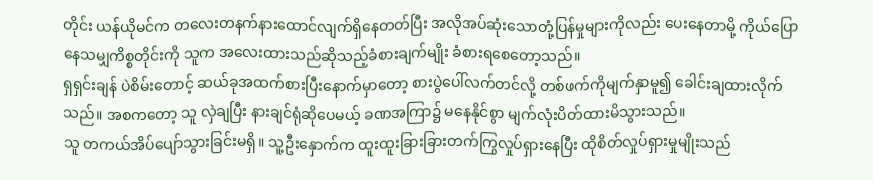တိုင်း ယန်ယိုမင်က တလေးတနက်နားထောင်လျက်ရှိနေတတ်ပြီး အလိုအပ်ဆုံးသောတုံ့ပြန်မှုများကိုလည်း ပေးနေတာမို့ ကိုယ်ပြောနေသမျှကိစ္စတိုင်းကို သူက အလေးထားသည်ဆိုသည့်ခံစားချက်မျိုး ခံစားရစေတော့သည်။
ရှရှင်းချန် ပဲစိမ်းတောင့် ဆယ်ခုအထက်စားပြီးနောက်မှာတော့ စားပွဲပေါ်လက်တင်လို့ တစ်ဖက်ကိုမျက်နှာမူ၍ ခေါင်းချထားလိုက်သည်။ အစကတော့ သူ လှဲချပြီး နားချင်ရုံဆိုပေမယ့် ခဏအကြာ၌ မနေနိုင်စွာ မျက်လုံးပိတ်ထားမိသွားသည်။
သူ တကယ်အိပ်ပျော်သွားခြင်းမရှိ။ သူ့ဦးနှောက်က ထူးထူးခြားခြားတက်ကြွလှုပ်ရှားနေပြီး ထိုစိတ်လှုပ်ရှားမှုမျိုးသည်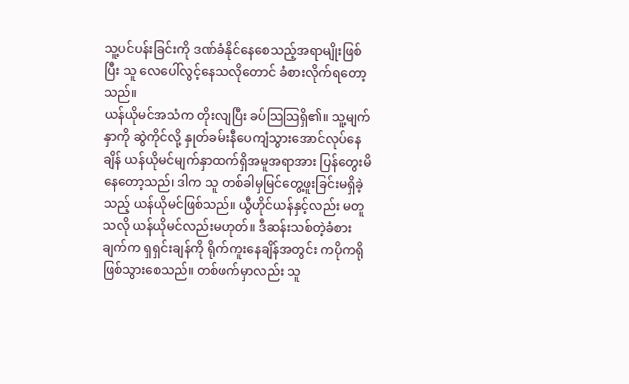သူ့ပင်ပန်းခြင်းကို ဒဏ်ခံနိုင်နေစေသည့်အရာမျိုးဖြစ်ပြီး သူ လေပေါ်လွင့်နေသလိုတောင် ခံစားလိုက်ရတော့သည်။
ယန်ယိုမင်အသံက တိုးလျပြီး ခပ်သြသြရှိ၏။ သူ့မျက်နှာကို ဆွဲကိုင်လို့ နှုတ်ခမ်းနီပေကျံသွားအောင်လုပ်နေချိန် ယန်ယိုမင်မျက်နှာထက်ရှိအမူအရာအား ပြန်တွေးမိနေတော့သည်၊ ဒါက သူ တစ်ခါမှမြင်တွေ့ဖူးခြင်းမရှိခဲ့သည့် ယန်ယိုမင်ဖြစ်သည်။ ယွီဟိုင်ယန်နှင့်လည်း မတူသလို ယန်ယိုမင်လည်းမဟုတ်။ ဒီဆန်းသစ်တဲ့ခံစားချက်က ရှရှင်းချန်ကို ရိုက်ကူးနေချိန်အတွင်း ကပိုကရိုဖြစ်သွားစေသည်။ တစ်ဖက်မှာလည်း သူ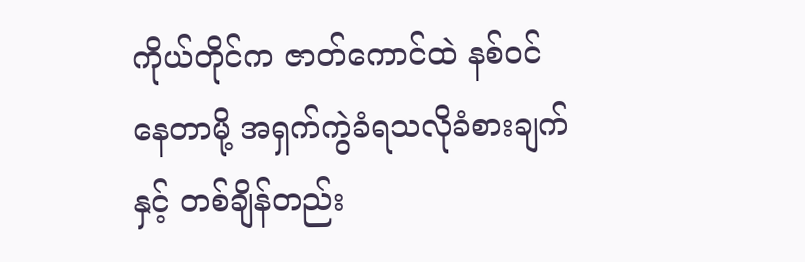ကိုယ်တိုင်က ဇာတ်ကောင်ထဲ နစ်ဝင်နေတာမို့ အရှက်ကွဲခံရသလိုခံစားချက်နှင့် တစ်ချိန်တည်း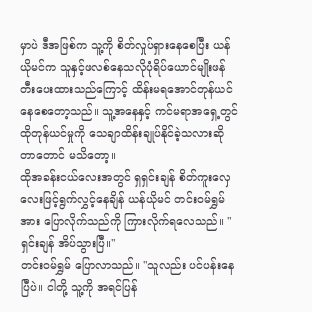မှာပဲ ဒီအဖြစ်က သူ့ကို စိတ်လှုပ်ရှားနေစေပြီး ယန်ယိုမင်က သူနှင့်ဖလစ်နေသလိုပုံရိပ်ယောင်မျိုးဖန်တီးပေးထားသည်ကြောင့် ထိန်းမရအောင်တုန်ယင်နေစေတော့သည်။ သူ့အနေနှင့် ကင်မရာအရှေ့တွင် ထိုတုန်ယင်မှုကို သေချာထိန်းချုပ်နိုင်ခဲ့သလားဆိုတာတောင် မသိတော့။
ထိုအခန်းငယ်လေးအတွင် ရှရှင်းချန် စိတ်ကူးလှေလေးဖြင့်ရွက်လွှင့်နေချိန် ယန်ယိုမင် တင်းဝမ်ရွှမ်အား ပြောလိုက်သည်ကို ကြားလိုက်ရလေသည်။ "ရှင်းချန် အိပ်သွားပြီ။"
တင်းဝမ်ရွှမ် ပြောလာသည်။ "သူလည်း ပင်ပန်းနေပြီပဲ။ ငါတို့ သူ့ကို အရင်ပြန်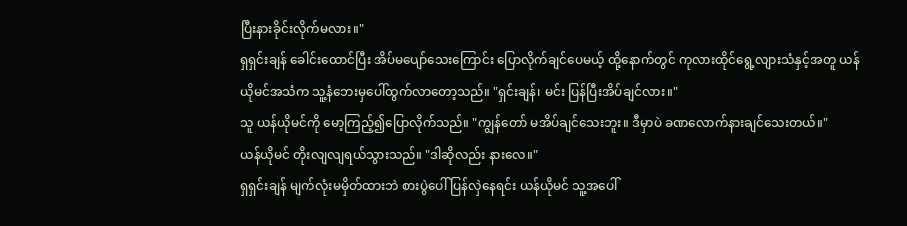ပြီးနားခိုင်းလိုက်မလား။"
ရှရှင်းချန် ခေါင်းထောင်ပြီး အိပ်မပျော်သေးကြောင်း ပြောလိုက်ချင်ပေမယ့် ထို့နောက်တွင် ကုလားထိုင်ရွေ့လျားသံနှင့်အတူ ယန်ယိုမင်အသံက သူ့နံဘေးမှပေါ်ထွက်လာတော့သည်။ "ရှင်းချန်၊ မင်း ပြန်ပြီးအိပ်ချင်လား။"
သူ ယန်ယိုမင်ကို မော့ကြည့်၍ပြောလိုက်သည်။ "ကျွန်တော် မအိပ်ချင်သေးဘူး။ ဒီမှာပဲ ခဏလောက်နားချင်သေးတယ်။"
ယန်ယိုမင် တိုးလျလျရယ်သွားသည်။ "ဒါဆိုလည်း နားလေ။"
ရှရှင်းချန် မျက်လုံးမမှိတ်ထားဘဲ စားပွဲပေါ် ပြန်လှဲနေရင်း ယန်ယိုမင် သူ့အပေါ်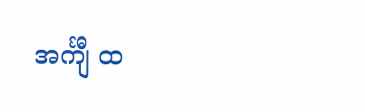အင်္ကျီ ထ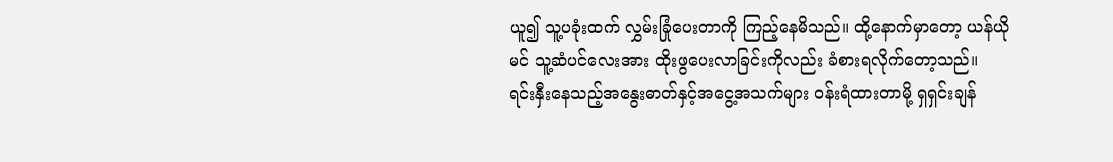ယူ၍ သူ့ပခုံးထက် လွှမ်းခြုံပေးတာကို ကြည့်နေမိသည်။ ထို့နောက်မှာတော့ ယန်ယိုမင် သူ့ဆံပင်လေးအား ထိုးဖွပေးလာခြင်းကိုလည်း ခံစားရလိုက်တော့သည်။
ရင်းနှီးနေသည့်အနွေးဓာတ်နှင့်အငွေ့အသက်များ ဝန်းရံထားတာမို့ ရှရှင်းချန်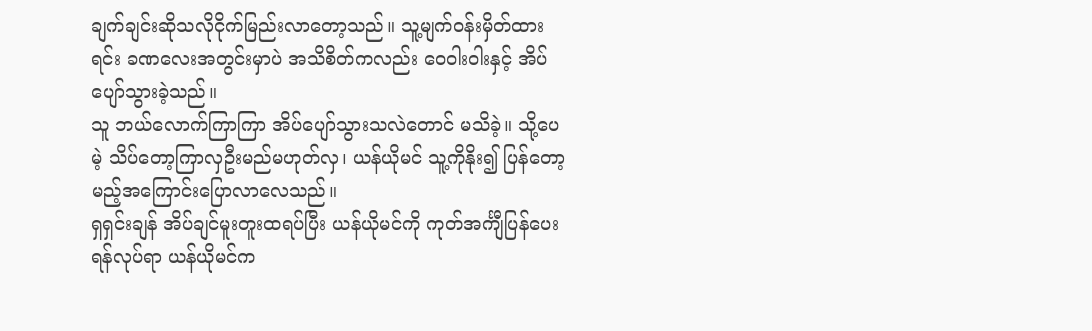ချက်ချင်းဆိုသလိုငိုက်မြည်းလာတော့သည်။ သူ့မျက်ဝန်းမှိတ်ထားရင်း ခဏလေးအတွင်းမှာပဲ အသိစိတ်ကလည်း ဝေဝါးဝါးနှင့် အိပ်ပျော်သွားခဲ့သည်။
သူ ဘယ်လောက်ကြာကြာ အိပ်ပျော်သွားသလဲတောင် မသိခဲ့။ သို့ပေမဲ့ သိပ်တော့ကြာလှဦးမည်မဟုတ်လှ၊ ယန်ယိုမင် သူ့ကိုနိုး၍ ပြန်တော့မည့်အကြောင်းပြောလာလေသည်။
ရှရှင်းချန် အိပ်ချင်မူးတူးထရပ်ပြီး ယန်ယိုမင်ကို ကုတ်အင်္ကျီပြန်ပေးရန်လုပ်ရာ ယန်ယိုမင်က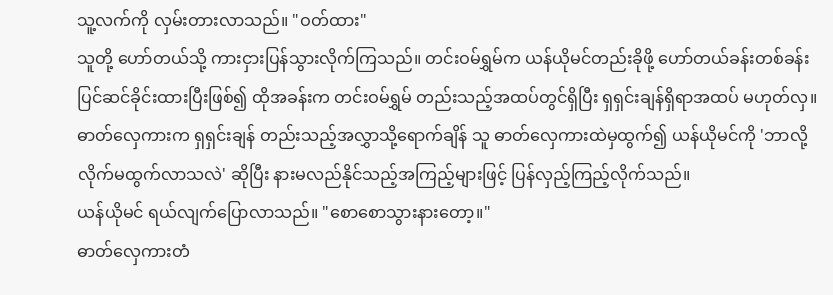သူ့လက်ကို လှမ်းတားလာသည်။ "ဝတ်ထား"
သူတို့ ဟော်တယ်သို့ ကားငှားပြန်သွားလိုက်ကြသည်။ တင်းဝမ်ရွှမ်က ယန်ယိုမင်တည်းခိုဖို့ ဟော်တယ်ခန်းတစ်ခန်း ပြင်ဆင်ခိုင်းထားပြီးဖြစ်၍ ထိုအခန်းက တင်းဝမ်ရွှမ် တည်းသည့်အထပ်တွင်ရှိပြီး ရှရှင်းချန်ရှိရာအထပ် မဟုတ်လှ။
ဓာတ်လှေကားက ရှရှင်းချန် တည်းသည့်အလွှာသို့ရောက်ချိန် သူ ဓာတ်လှေကားထဲမှထွက်၍ ယန်ယိုမင်ကို 'ဘာလို့လိုက်မထွက်လာသလဲ' ဆိုပြီး နားမလည်နိုင်သည့်အကြည့်များဖြင့် ပြန်လှည့်ကြည့်လိုက်သည်။
ယန်ယိုမင် ရယ်လျက်ပြောလာသည်။ "စောစောသွားနားတော့။"
ဓာတ်လှေကားတံ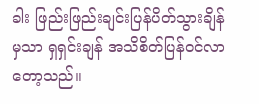ခါး ဖြည်းဖြည်းချင်းပြန်ပိတ်သွားချိန်မှသာ ရှရှင်းချန် အသိစိတ်ပြန်ဝင်လာတော့သည်။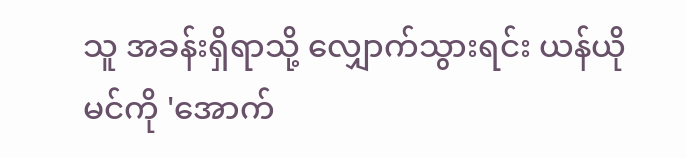သူ အခန်းရှိရာသို့ လျှောက်သွားရင်း ယန်ယိုမင်ကို 'အောက်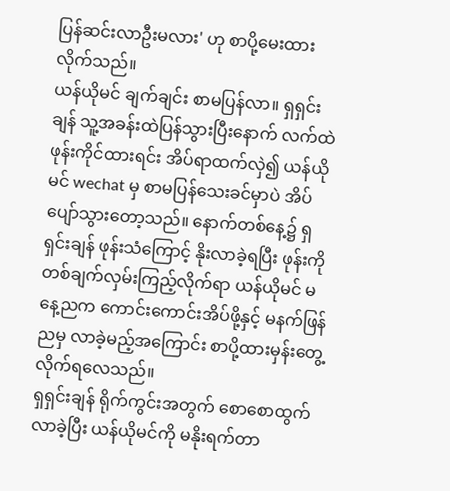ပြန်ဆင်းလာဦးမလား' ဟု စာပို့မေးထားလိုက်သည်။
ယန်ယိုမင် ချက်ချင်း စာမပြန်လာ။ ရှရှင်းချန် သူ့အခန်းထဲပြန်သွားပြီးနောက် လက်ထဲဖုန်းကိုင်ထားရင်း အိပ်ရာထက်လှဲ၍ ယန်ယိုမင် wechat မှ စာမပြန်သေးခင်မှာပဲ အိပ်ပျော်သွားတော့သည်။ နောက်တစ်နေ့၌ ရှရှင်းချန် ဖုန်းသံကြောင့် နိုးလာခဲ့ရပြီး ဖုန်းကို တစ်ချက်လှမ်းကြည့်လိုက်ရာ ယန်ယိုမင် မနေ့ညက ကောင်းကောင်းအိပ်ဖို့နှင့် မနက်ဖြန်ညမှ လာခဲ့မည့်အကြောင်း စာပို့ထားမှန်းတွေ့လိုက်ရလေသည်။
ရှရှင်းချန် ရိုက်ကွင်းအတွက် စောစောထွက်လာခဲ့ပြီး ယန်ယိုမင်ကို မနိုးရက်တာ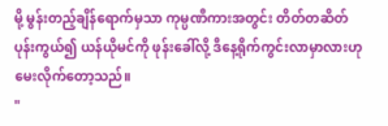မို့ မွန်းတည့်ချိန်ရောက်မှသာ ကုမ္ပဏီကားအတွင်း တိတ်တဆိတ်ပုန်းကွယ်၍ ယန်ယိုမင်ကို ဖုန်းခေါ်လို့ ဒီနေ့ရိုက်ကွင်းလာမှာလားဟု မေးလိုက်တော့သည်။
"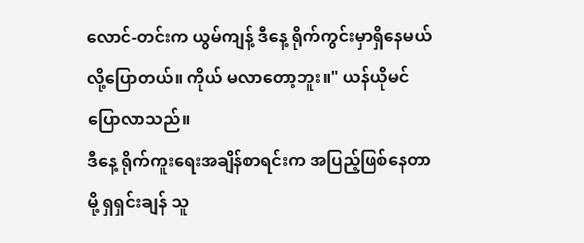လောင်-တင်းက ယွမ်ကျန့် ဒီနေ့ ရိုက်ကွင်းမှာရှိနေမယ်လို့ပြောတယ်။ ကိုယ် မလာတော့ဘူး။" ယန်ယိုမင်ပြောလာသည်။
ဒီနေ့ ရိုက်ကူးရေးအချိန်စာရင်းက အပြည့်ဖြစ်နေတာမို့ ရှရှင်းချန် သူ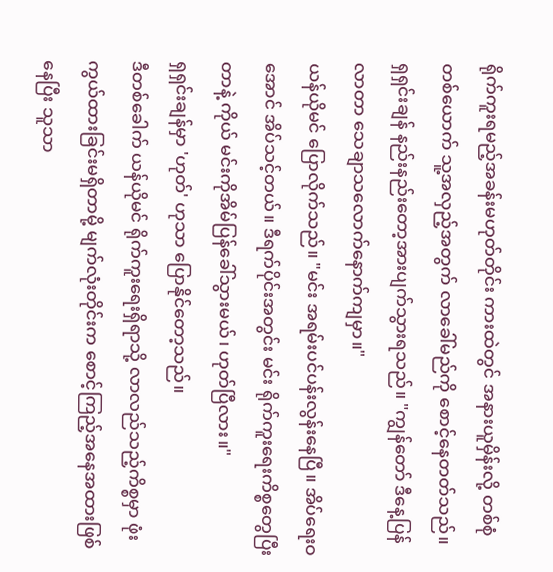ရိုက်ကူးရမည့်အခန်းမဟုတ်တိုင်း ကားထဲတွင် အနားယူမှိန်းလို့ တစ်စုံတစ်ယောက် သူ့အလှည့်အတွက် လာခေါ်မည်ကို စောင့်နေတတ်သည်။
ရှရှင်းချန် နည်းနည်းတော့အားပျက်သွားရသည်။ "ကျွန်တော် ဒီနေ့ပြန်လာတာ သေချာသလောက်နောက်ကျမှာ။"
ယန်ယိုမင် ပြောလိုက်သည်။ "မင်း အရမ်းပင်ပန်းလွန်းနေပြီ။ အိပ်ရေးဝအောင် အိပ်သင့်တယ်။ ဒီရက်ပိုင်းအတွင်း မင်း ရိုက်ကူးရေးကိစ္စတွေပြီးတာနဲ့ ကိုယ် မင်းကိုအိမ်ပြန်ခေါ်သွားမယ်၊ ဟုတ်ပြီလား။"
ရှရှင်းချန်မှာ 'ဟုတ်' ဟုသာ ပြောနိုင်တော့သည်။
ဒီတစ်ခေါက် ယန်ယိုမင် ရိုက်ကူးရေးရှိရာသို့ လာလည်သည့်ကိစ္စမှာ ဖုံးကွယ်ထားခြင်းမရှိတာမို့ မျက်လုံးတိုင်းက စောင့်ကြည့်အနေအထားဖြစ်နေပြီး သူသာ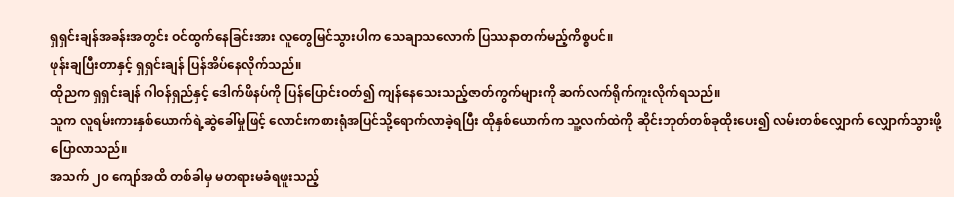ရှရှင်းချန်အခန်းအတွင်း ဝင်ထွက်နေခြင်းအား လူတွေမြင်သွားပါက သေချာသလောက် ပြဿနာတက်မည့်ကိစ္စပင်။
ဖုန်းချပြီးတာနှင့် ရှရှင်းချန် ပြန်အိပ်နေလိုက်သည်။
ထိုညက ရှရှင်းချန် ဂါဝန်ရှည်နှင့် ဒေါက်ဖိနပ်ကို ပြန်ပြောင်းဝတ်၍ ကျန်နေသေးသည့်ဇာတ်ကွက်များကို ဆက်လက်ရိုက်ကူးလိုက်ရသည်။
သူက လူရမ်းကားနှစ်ယောက်ရဲ့ဆွဲခေါ်မှုဖြင့် လောင်းကစားရုံအပြင်သို့ရောက်လာခဲ့ရပြီး ထိုနှစ်ယောက်က သူ့လက်ထဲကို ဆိုင်းဘုတ်တစ်ခုထိုးပေး၍ လမ်းတစ်လျှောက် လျှောက်သွားဖို့ပြောလာသည်။
အသက် ၂၀ ကျော်အထိ တစ်ခါမှ မတရားမခံရဖူးသည့်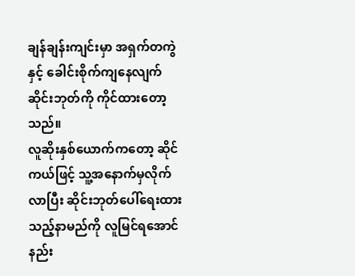ချန်ချန်းကျင်းမှာ အရှက်တကွဲနှင့် ခေါင်းစိုက်ကျနေလျက် ဆိုင်းဘုတ်ကို ကိုင်ထားတော့သည်။
လူဆိုးနှစ်ယောက်ကတော့ ဆိုင်ကယ်ဖြင့် သူ့အနောက်မှလိုက်လာပြီး ဆိုင်းဘုတ်ပေါ်ရေးထားသည့်နာမည်ကို လူမြင်ရအောင် နည်း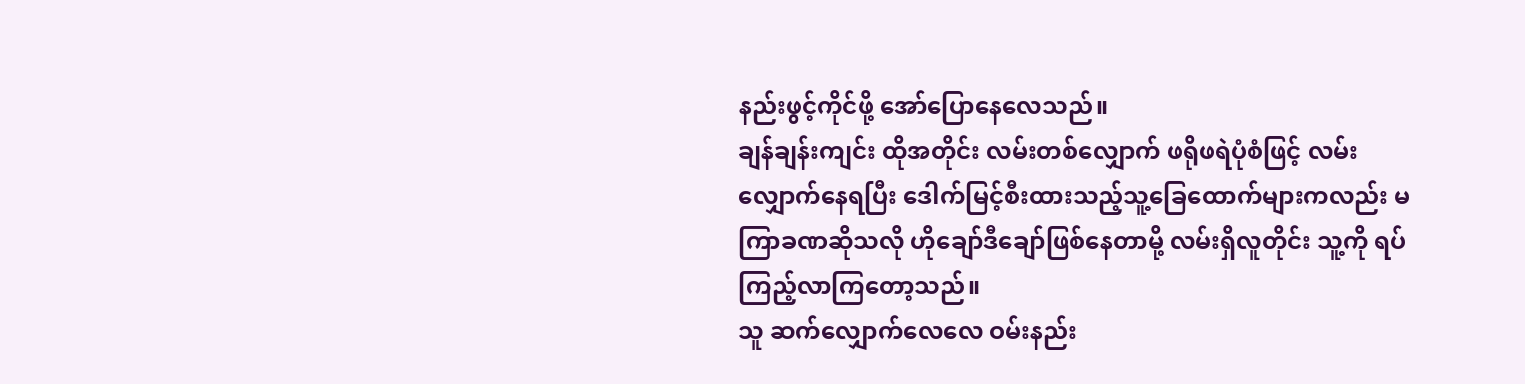နည်းဖွင့်ကိုင်ဖို့ အော်ပြောနေလေသည်။
ချန်ချန်းကျင်း ထိုအတိုင်း လမ်းတစ်လျှောက် ဖရိုဖရဲပုံစံဖြင့် လမ်းလျှောက်နေရပြီး ဒေါက်မြင့်စီးထားသည့်သူ့ခြေထောက်များကလည်း မကြာခဏဆိုသလို ဟိုချော်ဒီချော်ဖြစ်နေတာမို့ လမ်းရှိလူတိုင်း သူ့ကို ရပ်ကြည့်လာကြတော့သည်။
သူ ဆက်လျှောက်လေလေ ဝမ်းနည်း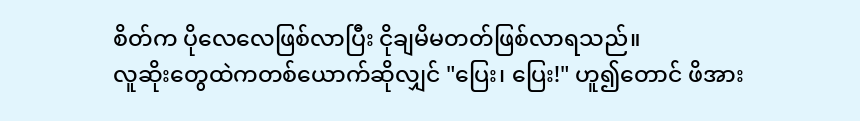စိတ်က ပိုလေလေဖြစ်လာပြီး ငိုချမိမတတ်ဖြစ်လာရသည်။
လူဆိုးတွေထဲကတစ်ယောက်ဆိုလျှင် "ပြေး၊ ပြေး!" ဟူ၍တောင် ဖိအား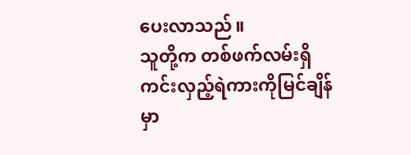ပေးလာသည်။
သူတို့က တစ်ဖက်လမ်းရှိ ကင်းလှည့်ရဲကားကိုမြင်ချိန်မှာ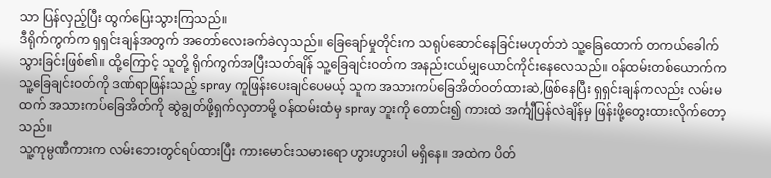သာ ပြန်လှည့်ပြီး ထွက်ပြေးသွားကြသည်။
ဒီရိုက်ကွက်က ရှရှင်းချန်အတွက် အတော်လေးခက်ခဲလှသည်။ ခြေချော်မှုတိုင်းက သရုပ်ဆောင်နေခြင်းမဟုတ်ဘဲ သူ့ခြေထောက် တကယ်ခေါက်သွားခြင်းဖြစ်၏။ ထို့ကြောင့် သူတို့ ရိုက်ကွက်အပြီးသတ်ချိန် သူ့ခြေချင်းဝတ်က အနည်းငယ်မျှယောင်ကိုင်းနေလေသည်။ ဝန်ထမ်းတစ်ယောက်က သူ့ခြေချင်းဝတ်ကို ဒဏ်ရာဖြန်းသည့် spray ကူဖြန်းပေးချင်ပေမယ့် သူက အသားကပ်ခြေအိတ်ဝတ်ထားဆဲ,ဖြစ်နေပြီး ရှရှင်းချန်ကလည်း လမ်းမထက် အသားကပ်ခြေအိတ်ကို ဆွဲချွတ်ဖို့ရှက်လှတာမို့ ဝန်ထမ်းထံမှ spray ဘူးကို တောင်း၍ ကားထဲ အင်္ကျီပြန်လဲချိန်မှ ဖြန်းဖို့တွေးထားလိုက်တော့သည်။
သူ့ကုမ္ပဏီကားက လမ်းဘေးတွင်ရပ်ထားပြီး ကားမောင်းသမားရော ဟွားဟွားပါ မရှိနေ။ အထဲက ပိတ်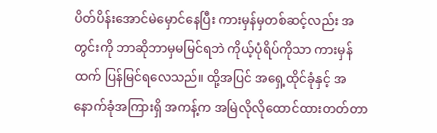ပိတ်ပိန်းအောင်မဲမှောင်နေပြီး ကားမှန်မှတစ်ဆင့်လည်း အတွင်းကို ဘာဆိုဘာမှမမြင်ရဘဲ ကိုယ့်ပုံရိပ်ကိုသာ ကားမှန်ထက် ပြန်မြင်ရလေသည်။ ထို့အပြင် အရှေ့ထိုင်ခုံနှင့် အနောက်ခုံအကြားရှိ အကန့်က အမြဲလိုလိုထောင်ထားတတ်တာ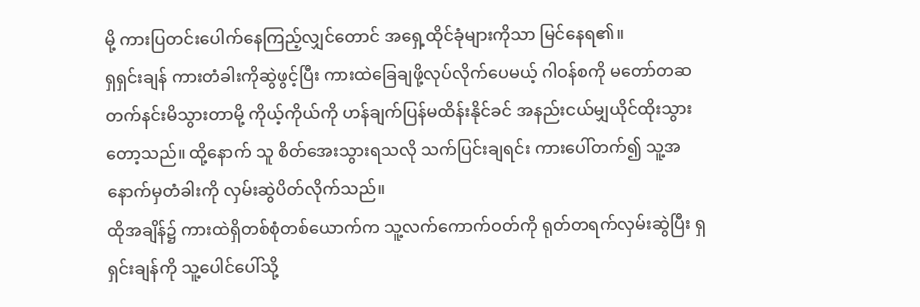မို့ ကားပြတင်းပေါက်နေကြည့်လျှင်တောင် အရှေ့ထိုင်ခုံများကိုသာ မြင်နေရ၏။
ရှရှင်းချန် ကားတံခါးကိုဆွဲဖွင့်ပြီး ကားထဲခြေချဖို့လုပ်လိုက်ပေမယ့် ဂါဝန်စကို မတော်တဆတက်နင်းမိသွားတာမို့ ကိုယ့်ကိုယ်ကို ဟန်ချက်ပြန်မထိန်းနိုင်ခင် အနည်းငယ်မျှယိုင်ထိုးသွားတော့သည်။ ထို့နောက် သူ စိတ်အေးသွားရသလို သက်ပြင်းချရင်း ကားပေါ်တက်၍ သူ့အနောက်မှတံခါးကို လှမ်းဆွဲပိတ်လိုက်သည်။
ထိုအချိန်၌ ကားထဲရှိတစ်စုံတစ်ယောက်က သူ့လက်ကောက်ဝတ်ကို ရုတ်တရက်လှမ်းဆွဲပြီး ရှရှင်းချန်ကို သူ့ပေါင်ပေါ်သို့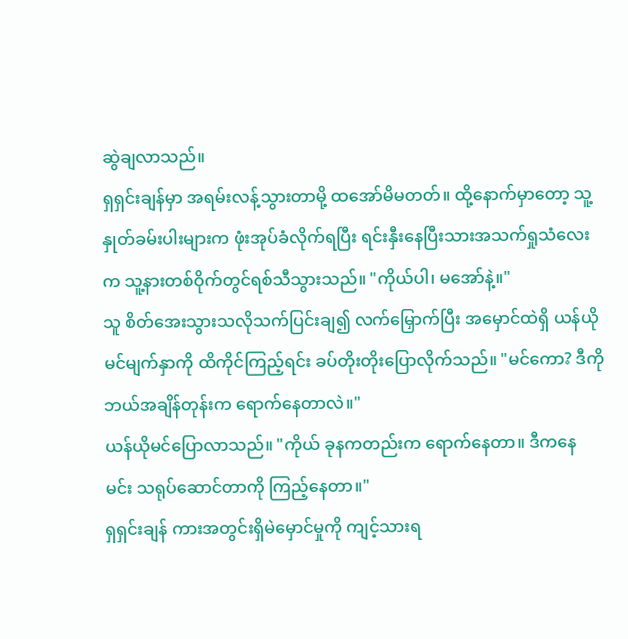ဆွဲချလာသည်။
ရှရှင်းချန်မှာ အရမ်းလန့်သွားတာမို့ ထအော်မိမတတ်။ ထို့နောက်မှာတော့ သူ့နှုတ်ခမ်းပါးများက ဖုံးအုပ်ခံလိုက်ရပြီး ရင်းနှီးနေပြီးသားအသက်ရှုသံလေးက သူ့နားတစ်ဝိုက်တွင်ရစ်သီသွားသည်။ "ကိုယ်ပါ၊ မအော်နဲ့။"
သူ စိတ်အေးသွားသလိုသက်ပြင်းချ၍ လက်မြှောက်ပြီး အမှောင်ထဲရှိ ယန်ယိုမင်မျက်နှာကို ထိကိုင်ကြည့်ရင်း ခပ်တိုးတိုးပြောလိုက်သည်။ "မင်ကော? ဒီကို ဘယ်အချိန်တုန်းက ရောက်နေတာလဲ။"
ယန်ယိုမင်ပြောလာသည်။ "ကိုယ် ခုနကတည်းက ရောက်နေတာ။ ဒီကနေ မင်း သရုပ်ဆောင်တာကို ကြည့်နေတာ။"
ရှရှင်းချန် ကားအတွင်းရှိမဲမှောင်မှုကို ကျင့်သားရ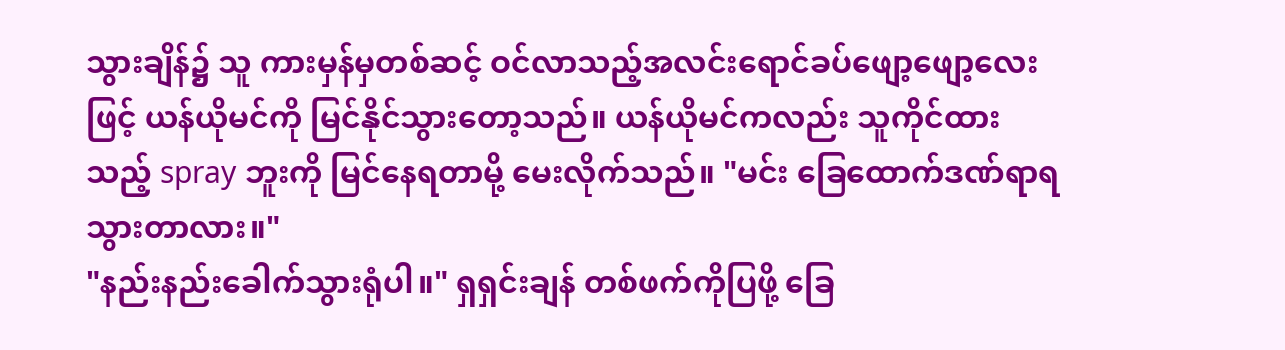သွားချိန်၌ သူ ကားမှန်မှတစ်ဆင့် ဝင်လာသည့်အလင်းရောင်ခပ်ဖျော့ဖျော့လေးဖြင့် ယန်ယိုမင်ကို မြင်နိုင်သွားတော့သည်။ ယန်ယိုမင်ကလည်း သူကိုင်ထားသည့် spray ဘူးကို မြင်နေရတာမို့ မေးလိုက်သည်။ "မင်း ခြေထောက်ဒဏ်ရာရသွားတာလား။"
"နည်းနည်းခေါက်သွားရုံပါ။" ရှရှင်းချန် တစ်ဖက်ကိုပြဖို့ ခြေ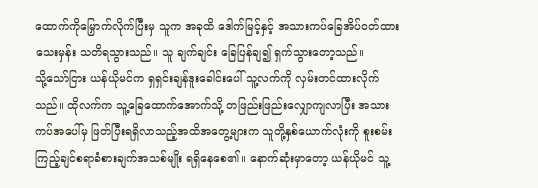ထောက်ကိုမြှောက်လိုက်ပြီးမှ သူက အခုထိ ဒေါက်မြင့်နှင့် အသားကပ်ခြေအိပ်ဝတ်ထားသေးမှန်း သတိရသွားသည်။ သူ ချက်ချင်း ခြေပြန်ချ၍ ရှက်သွားတော့သည်။
သို့သော်ငြား ယန်ယိုမင်က ရှရှင်းချန်ဒူးခေါင်းပေါ် သူ့လက်ကို လှမ်းတင်ထားလိုက်သည်။ ထိုလက်က သူ့ခြေထောက်အောက်သို့ တဖြည်းဖြည်းလျှောကျလာပြီး အသားကပ်အပေါ်မှ ဖြတ်ပြီးရရှိလာသည့်အထိအတွေ့များက သူတို့နှစ်ယောက်လုံးကို စူးစမ်းကြည့်ချင်စရာခံစားချက်အသစ်မျိုး ရရှိနေစေ၏။ နောက်ဆုံးမှာတော့ ယန်ယိုမင် သူ့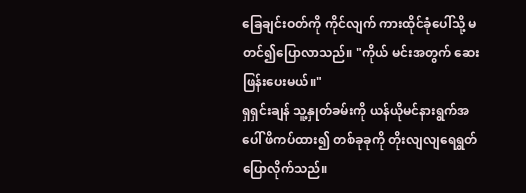ခြေချင်းဝတ်ကို ကိုင်လျက် ကားထိုင်ခုံပေါ်သို့ မတင်၍ပြောလာသည်။ "ကိုယ် မင်းအတွက် ဆေးဖြန်းပေးမယ်။"
ရှရှင်းချန် သူ့နှုတ်ခမ်းကို ယန်ယိုမင်နားရွက်အပေါ် ဖိကပ်ထား၍ တစ်ခုခုကို တိုးလျလျရေရွတ်ပြောလိုက်သည်။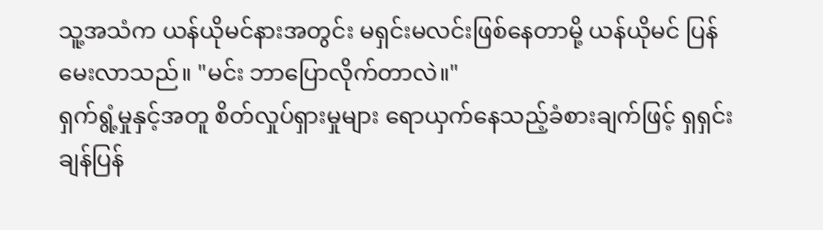သူ့အသံက ယန်ယိုမင်နားအတွင်း မရှင်းမလင်းဖြစ်နေတာမို့ ယန်ယိုမင် ပြန်မေးလာသည်။ "မင်း ဘာပြောလိုက်တာလဲ။"
ရှက်ရွံ့မှုနှင့်အတူ စိတ်လှုပ်ရှားမှုများ ရောယှက်နေသည့်ခံစားချက်ဖြင့် ရှရှင်းချန်ပြန်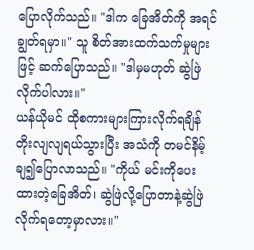ပြောလိုက်သည်။ "ဒါက ခြေအိတ်ကို အရင်ချွတ်ရမှာ။" သူ စိတ်အားထက်သက်မှုများဖြင့် ဆက်ပြောသည်။ "ဒါမှမဟုတ် ဆွဲဖြဲလိုက်ပါလား။"
ယန်ယိုမင် ထိုစကားများကြားလိုက်ရချိန် တိုးလျလျရယ်သွားပြီး အသံကို တမင်နိမ့်ချ၍ပြောလာသည်။ "ကိုယ် မင်းကိုပေးထားတဲ့ခြေအိတ်၊ ဆွဲဖြဲလို့ပြောတာနဲ့ဆွဲဖြဲလိုက်ရတော့မှာလား။"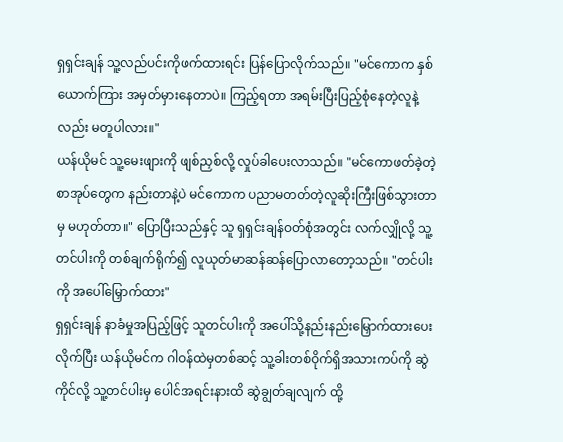ရှရှင်းချန် သူ့လည်ပင်းကိုဖက်ထားရင်း ပြန်ပြောလိုက်သည်။ "မင်ကောက နှစ်ယောက်ကြား အမှတ်မှားနေတာပဲ။ ကြည့်ရတာ အရမ်းပြီးပြည့်စုံနေတဲ့လူနဲ့လည်း မတူပါလား။"
ယန်ယိုမင် သူ့မေးဖျားကို ဖျစ်ညှစ်လို့ လှုပ်ခါပေးလာသည်။ "မင်ကောဖတ်ခဲ့တဲ့စာအုပ်တွေက နည်းတာနဲ့ပဲ မင်ကောက ပညာမတတ်တဲ့လူဆိုးကြီးဖြစ်သွားတာမှ မဟုတ်တာ။" ပြောပြီးသည်နှင့် သူ ရှရှင်းချန်ဝတ်စုံအတွင်း လက်လျှိုလို့ သူ့တင်ပါးကို တစ်ချက်ရိုက်၍ လူယုတ်မာဆန်ဆန်ပြောလာတော့သည်။ "တင်ပါးကို အပေါ်မြှောက်ထား"
ရှရှင်းချန် နာခံမှုအပြည့်ဖြင့် သူတင်ပါးကို အပေါ်သို့နည်းနည်းမြှောက်ထားပေးလိုက်ပြီး ယန်ယိုမင်က ဂါဝန်ထဲမှတစ်ဆင့် သူ့ခါးတစ်ဝိုက်ရှိအသားကပ်ကို ဆွဲကိုင်လို့ သူ့တင်ပါးမှ ပေါင်အရင်းနားထိ ဆွဲချွတ်ချလျက် ထို့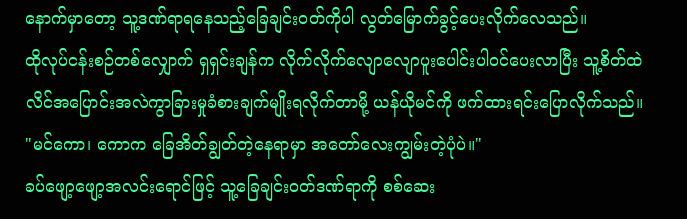နောက်မှာတော့ သူ့ဒဏ်ရာရနေသည့်ခြေချင်းဝတ်ကိုပါ လွတ်မြောက်ခွင့်ပေးလိုက်လေသည်။
ထိုလုပ်ငန်းစဉ်တစ်လျှောက် ရှရှင်းချန်က လိုက်လိုက်လျောလျောပူးပေါင်းပါဝင်ပေးလာပြီး သူ့စိတ်ထဲ လိင်အပြောင်းအလဲကွာခြားမှုခံစားချက်မျိုးရလိုက်တာမို့ ယန်ယိုမင်ကို ဖက်ထားရင်းပြောလိုက်သည်။ "မင်ကော၊ ကောက ခြေအိတ်ချွတ်တဲ့နေရာမှာ အတော်လေးကျွမ်းတဲ့ပုံပဲ။"
ခပ်ဖျော့ဖျော့အလင်းရောင်ဖြင့် သူ့ခြေချင်းဝတ်ဒဏ်ရာကို စစ်ဆေး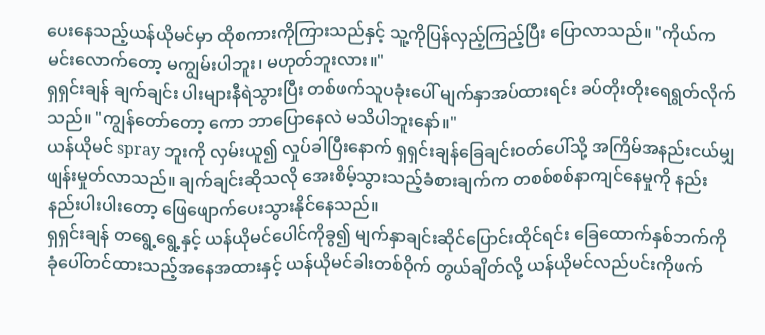ပေးနေသည့်ယန်ယိုမင်မှာ ထိုစကားကိုကြားသည်နှင့် သူ့ကိုပြန်လှည့်ကြည့်ပြီး ပြောလာသည်။ "ကိုယ်က မင်းလောက်တော့ မကျွမ်းပါဘူး၊ မဟုတ်ဘူးလား။"
ရှရှင်းချန် ချက်ချင်း ပါးများနီရဲသွားပြီး တစ်ဖက်သူပခုံးပေါ် မျက်နှာအပ်ထားရင်း ခပ်တိုးတိုးရေရွတ်လိုက်သည်။ "ကျွန်တော်တော့ ကော ဘာပြောနေလဲ မသိပါဘူးနော်။"
ယန်ယိုမင် spray ဘူးကို လှမ်းယူ၍ လှုပ်ခါပြီးနောက် ရှရှင်းချန်ခြေချင်းဝတ်ပေါ်သို့ အကြိမ်အနည်းငယ်မျှဖျန်းမှုတ်လာသည်။ ချက်ချင်းဆိုသလို အေးစိမ့်သွားသည့်ခံစားချက်က တစစ်စစ်နာကျင်နေမှုကို နည်းနည်းပါးပါးတော့ ဖြေဖျောက်ပေးသွားနိုင်နေသည်။
ရှရှင်းချန် တရွေ့ရွေ့နှင့် ယန်ယိုမင်ပေါင်ကိုခွ၍ မျက်နှာချင်းဆိုင်ပြောင်းထိုင်ရင်း ခြေထောက်နှစ်ဘက်ကို ခုံပေါ်တင်ထားသည့်အနေအထားနှင့် ယန်ယိုမင်ခါးတစ်ဝိုက် တွယ်ချိတ်လို့ ယန်ယိုမင်လည်ပင်းကိုဖက်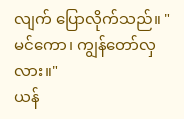လျက် ပြောလိုက်သည်။ "မင်ကော၊ ကျွန်တော်လှလား။"
ယန်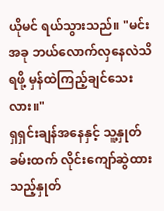ယိုမင် ရယ်သွားသည်။ "မင်း အခု ဘယ်လောက်လှနေလဲသိရဖို့ မှန်ထဲကြည့်ချင်သေးလား။"
ရှရှင်းချန်အနေနှင့် သူ့နှုတ်ခမ်းထက် လိုင်းကျော်ဆွဲထားသည့်နှုတ်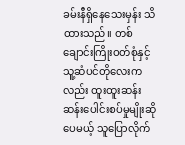ခမ်းနီရှိနေသေးမှန်း သိထားသည်။ တစ်ချောင်းကြိုးဝတ်စုံနှင့် သူ့ဆံပင်တိုလေးကလည်း ထူးထူးဆန်းဆန်းပေါင်းစပ်မှုမျိုးဆိုပေမယ့် သူပြောလိုက်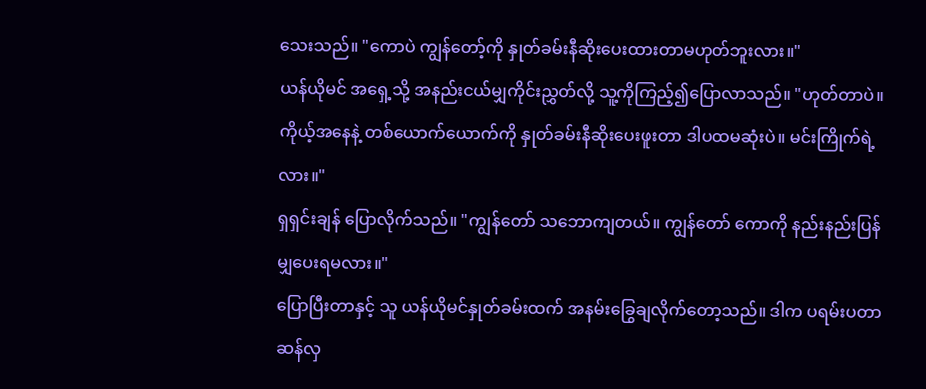သေးသည်။ "ကောပဲ ကျွန်တော့်ကို နှုတ်ခမ်းနီဆိုးပေးထားတာမဟုတ်ဘူးလား။"
ယန်ယိုမင် အရှေ့သို့ အနည်းငယ်မျှကိုင်းညွှတ်လို့ သူ့ကိုကြည့်၍ပြောလာသည်။ "ဟုတ်တာပဲ။ ကိုယ့်အနေနဲ့ တစ်ယောက်ယောက်ကို နှုတ်ခမ်းနီဆိုးပေးဖူးတာ ဒါပထမဆုံးပဲ။ မင်းကြိုက်ရဲ့လား။"
ရှရှင်းချန် ပြောလိုက်သည်။ "ကျွန်တော် သဘောကျတယ်။ ကျွန်တော် ကောကို နည်းနည်းပြန်မျှပေးရမလား။"
ပြောပြီးတာနှင့် သူ ယန်ယိုမင်နှုတ်ခမ်းထက် အနမ်းခြွေချလိုက်တော့သည်။ ဒါက ပရမ်းပတာဆန်လှ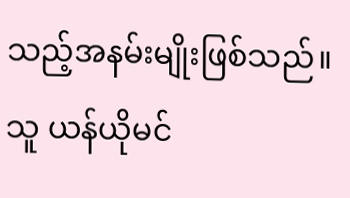သည့်အနမ်းမျိုးဖြစ်သည်။ သူ ယန်ယိုမင်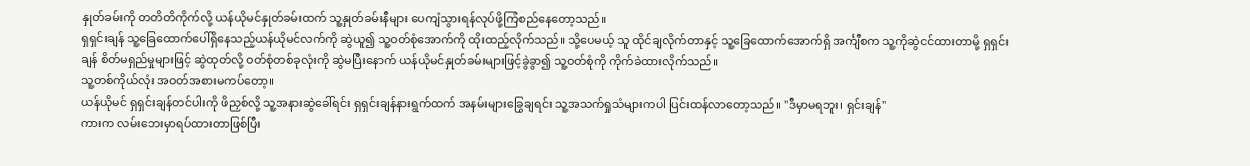နှုတ်ခမ်းကို တတိတိကိုက်လို့ ယန်ယိုမင်နှုတ်ခမ်းထက် သူ့နှုတ်ခမ်းနီများ ပေကျံသွားရန်လုပ်ဖို့ကြံစည်နေတော့သည်။
ရှရှင်းချန် သူ့ခြေထောက်ပေါ်ရှိနေသည့်ယန်ယိုမင်လက်ကို ဆွဲယူ၍ သူ့ဝတ်စုံအောက်ကို ထိုးထည့်လိုက်သည်။ သို့ပေမယ့် သူ ထိုင်ချလိုက်တာနှင့် သူ့ခြေထောက်အောက်ရှိ အင်္ကျီစက သူ့ကိုဆွဲငင်ထားတာမို့ ရှရှင်းချန် စိတ်မရှည်မှုများဖြင့် ဆွဲထုတ်လို့ ဝတ်စုံတစ်ခုလုံးကို ဆွဲမပြီးနောက် ယန်ယိုမင်နှုတ်ခမ်းများဖြင့်ခွဲခွာ၍ သူ့ဝတ်စုံကို ကိုက်ခဲထားလိုက်သည်။
သူ့တစ်ကိုယ်လုံး အဝတ်အစားမကပ်တော့။
ယန်ယိုမင် ရှရှင်းချန်တင်ပါးကို ဖိညှစ်လို့ သူ့အနားဆွဲခေါ်ရင်း ရှရှင်းချန်နားရွက်ထက် အနမ်းများခြွေချရင်း သူ့အသက်ရှုသံများကပါ ပြင်းထန်လာတော့သည်။ "ဒီမှာမရဘူး၊ ရှင်းချန်"
ကားက လမ်းဘေးမှာရပ်ထားတာဖြစ်ပြီး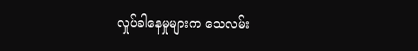လှုပ်ခါနေမှုများက သေလမ်း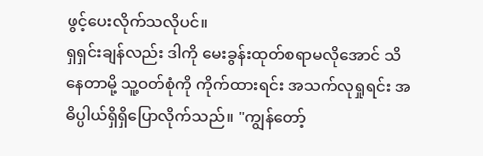ဖွင့်ပေးလိုက်သလိုပင်။
ရှရှင်းချန်လည်း ဒါကို မေးခွန်းထုတ်စရာမလိုအောင် သိနေတာမို့ သူ့ဝတ်စုံကို ကိုက်ထားရင်း အသက်လုရှုရင်း အဓိပ္ပါယ်ရှိရှိပြောလိုက်သည်။ "ကျွန်တော့်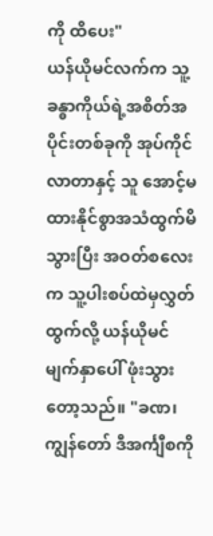ကို ထိပေး"
ယန်ယိုမင်လက်က သူ့ခန္ဓာကိုယ်ရဲ့အစိတ်အပိုင်းတစ်ခုကို အုပ်ကိုင်လာတာနှင့် သူ အောင့်မထားနိုင်စွာအသံထွက်မိသွားပြီး အဝတ်စလေးက သူ့ပါးစပ်ထဲမှလွှတ်ထွက်လို့ ယန်ယိုမင်မျက်နှာပေါ် ဖုံးသွားတော့သည်။ "ခဏ၊ ကျွန်တော် ဒီအင်္ကျီစကို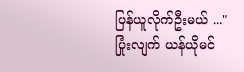ပြန်ယူလိုက်ဦးမယ် ..."
ပြုံးလျက် ယန်ယိုမင်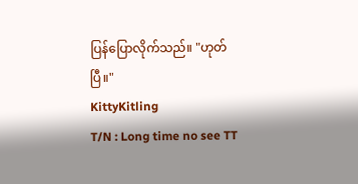ပြန်ပြောလိုက်သည်။ "ဟုတ်ပြီ။"
KittyKitling
T/N : Long time no see TT